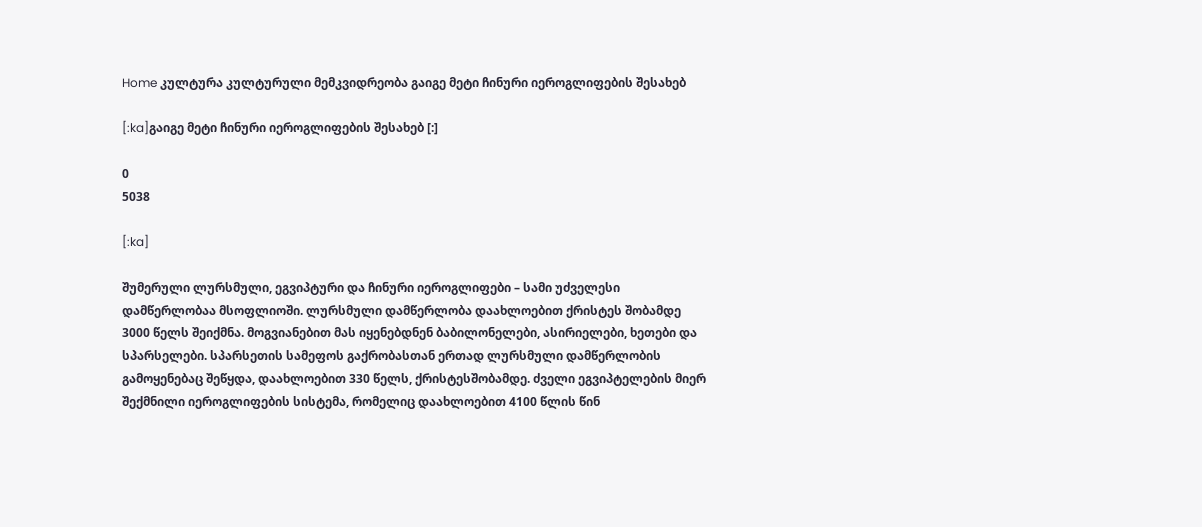Home კულტურა კულტურული მემკვიდრეობა გაიგე მეტი ჩინური იეროგლიფების შესახებ

[:ka]გაიგე მეტი ჩინური იეროგლიფების შესახებ [:]

0
5038

[:ka]

შუმერული ლურსმული, ეგვიპტური და ჩინური იეროგლიფები – სამი უძველესი დამწერლობაა მსოფლიოში. ლურსმული დამწერლობა დაახლოებით ქრისტეს შობამდე 3000 წელს შეიქმნა. მოგვიანებით მას იყენებდნენ ბაბილონელები, ასირიელები, ხეთები და სპარსელები. სპარსეთის სამეფოს გაქრობასთან ერთად ლურსმული დამწერლობის გამოყენებაც შეწყდა, დაახლოებით 330 წელს, ქრისტესშობამდე. ძველი ეგვიპტელების მიერ შექმნილი იეროგლიფების სისტემა, რომელიც დაახლოებით 4100 წლის წინ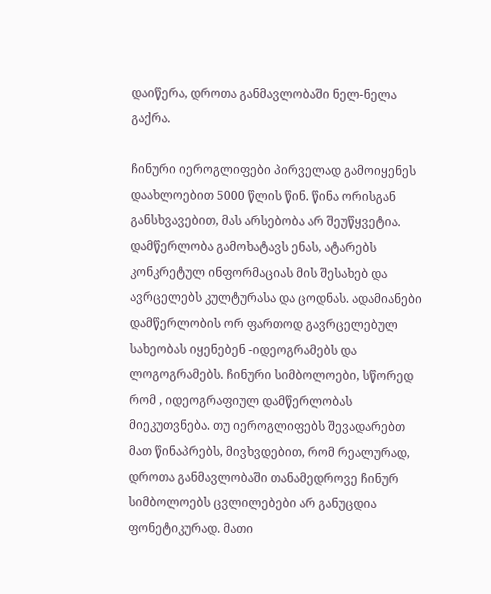დაიწერა, დროთა განმავლობაში ნელ-ნელა გაქრა.

ჩინური იეროგლიფები პირველად გამოიყენეს დაახლოებით 5000 წლის წინ. წინა ორისგან განსხვავებით, მას არსებობა არ შეუწყვეტია.
დამწერლობა გამოხატავს ენას, ატარებს კონკრეტულ ინფორმაციას მის შესახებ და ავრცელებს კულტურასა და ცოდნას. ადამიანები დამწერლობის ორ ფართოდ გავრცელებულ სახეობას იყენებენ -იდეოგრამებს და ლოგოგრამებს. ჩინური სიმბოლოები, სწორედ რომ , იდეოგრაფიულ დამწერლობას მიეკუთვნება. თუ იეროგლიფებს შევადარებთ მათ წინაპრებს, მივხვდებით, რომ რეალურად, დროთა განმავლობაში თანამედროვე ჩინურ სიმბოლოებს ცვლილებები არ განუცდია ფონეტიკურად. მათი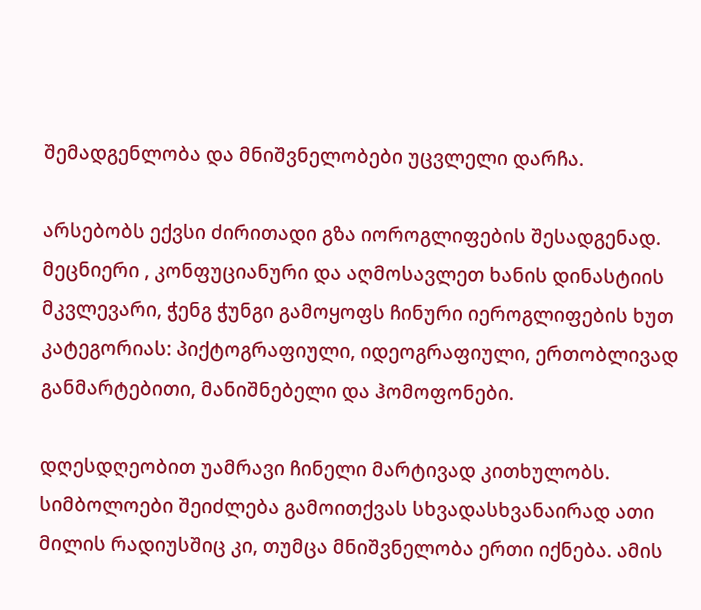შემადგენლობა და მნიშვნელობები უცვლელი დარჩა.

არსებობს ექვსი ძირითადი გზა იოროგლიფების შესადგენად. მეცნიერი , კონფუციანური და აღმოსავლეთ ხანის დინასტიის მკვლევარი, ჭენგ ჭუნგი გამოყოფს ჩინური იეროგლიფების ხუთ კატეგორიას: პიქტოგრაფიული, იდეოგრაფიული, ერთობლივად განმარტებითი, მანიშნებელი და ჰომოფონები.

დღესდღეობით უამრავი ჩინელი მარტივად კითხულობს. სიმბოლოები შეიძლება გამოითქვას სხვადასხვანაირად ათი მილის რადიუსშიც კი, თუმცა მნიშვნელობა ერთი იქნება. ამის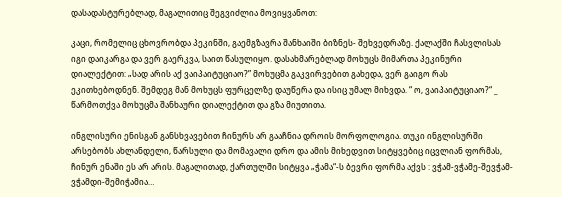დასადასტურებლად, მაგალითიც შეგვიძლია მოვიყვანოთ:

კაცი, რომელიც ცხოვრობდა პეკინში, გაემგზავრა შანხაიში ბიზნეს- შეხვედრაზე. ქალაქში ჩასვლისას იგი დაიკარგა და ვერ გაერკვა, საით წასულიყო. დასახმარებლად მოხუცს მიმართა პეკინური დიალექტით: „სად არის აქ ვაიპაიტუციაო?” მოხუცმა გაკვირვებით გახედა, ვერ გაიგო რას ეკითხებოდნენ. შემდეგ მან მოხუცს ფურცელზე დაუწერა და ისიც უმალ მიხვდა. “ ო, ვაიპაიტუციაო?“ _ წარმოთქვა მოხუცმა შანხაური დიალექტით და გზა მიუთითა.

ინგლისური ენისგან განსხვავებით ჩინურს არ გააჩნია დროის მორფოლოგია. თუკი ინგლისურში არსებობს ახლანდელი, წარსული და მომავალი დრო და ამის მიხედვით სიტყვებიც იცვლიან ფორმას, ჩინურ ენაში ეს არ არის. მაგალითად, ქართულში სიტყვა „ჭამა“-ს ბევრი ფორმა აქვს : ვჭამ-ვჭამე-შევჭამ-ვჭამდი-შემიჭამია…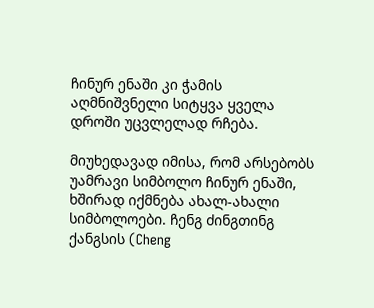ჩინურ ენაში კი ჭამის აღმნიშვნელი სიტყვა ყველა დროში უცვლელად რჩება.

მიუხედავად იმისა, რომ არსებობს უამრავი სიმბოლო ჩინურ ენაში, ხშირად იქმნება ახალ-ახალი სიმბოლოები. ჩენგ ძინგთინგ ქანგსის (Cheng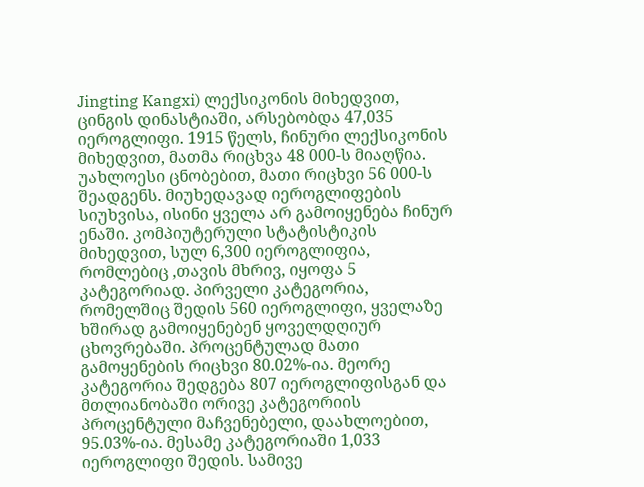Jingting Kangxi) ლექსიკონის მიხედვით, ცინგის დინასტიაში, არსებობდა 47,035 იეროგლიფი. 1915 წელს, ჩინური ლექსიკონის მიხედვით, მათმა რიცხვა 48 000-ს მიაღწია. უახლოესი ცნობებით, მათი რიცხვი 56 000-ს შეადგენს. მიუხედავად იეროგლიფების სიუხვისა, ისინი ყველა არ გამოიყენება ჩინურ ენაში. კომპიუტერული სტატისტიკის მიხედვით, სულ 6,300 იეროგლიფია, რომლებიც ,თავის მხრივ, იყოფა 5 კატეგორიად. პირველი კატეგორია, რომელშიც შედის 560 იეროგლიფი, ყველაზე ხშირად გამოიყენებენ ყოველდღიურ ცხოვრებაში. პროცენტულად მათი გამოყენების რიცხვი 80.02%-ია. მეორე კატეგორია შედგება 807 იეროგლიფისგან და მთლიანობაში ორივე კატეგორიის პროცენტული მაჩვენებელი, დაახლოებით, 95.03%-ია. მესამე კატეგორიაში 1,033 იეროგლიფი შედის. სამივე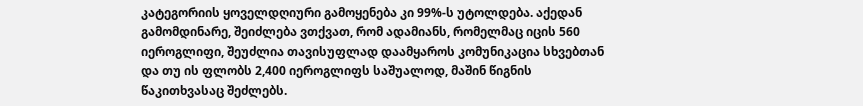კატეგორიის ყოველდღიური გამოყენება კი 99%-ს უტოლდება. აქედან გამომდინარე, შეიძლება ვთქვათ, რომ ადამიანს, რომელმაც იცის 560 იეროგლიფი, შეუძლია თავისუფლად დაამყაროს კომუნიკაცია სხვებთან და თუ ის ფლობს 2,400 იეროგლიფს საშუალოდ, მაშინ წიგნის წაკითხვასაც შეძლებს.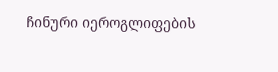ჩინური იეროგლიფების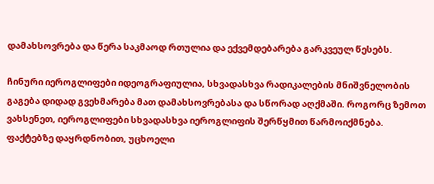დამახსოვრება და წერა საკმაოდ რთულია და ექვემდებარება გარკვეულ წესებს.

ჩინური იეროგლიფები იდეოგრაფიულია, სხვადასხვა რადიკალების მნიშვნელობის გაგება დიდად გვეხმარება მათ დამახსოვრებასა და სწორად აღქმაში. როგორც ზემოთ ვახსენეთ, იეროგლიფები სხვადასხვა იეროგლიფის შერწყმით წარმოიქმნება. ფაქტებზე დაყრდნობით, უცხოელი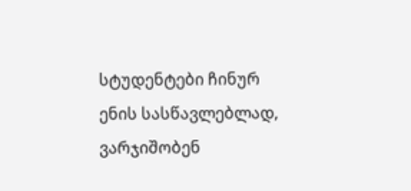სტუდენტები ჩინურ ენის სასწავლებლად, ვარჯიშობენ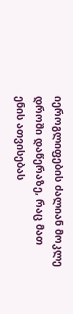იეროგლიფების ძალიან მოკლე დროში დაწერაზე, რაც მათ ენის ათვისებას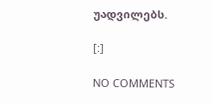უადვილებს.

[:]

NO COMMENTS